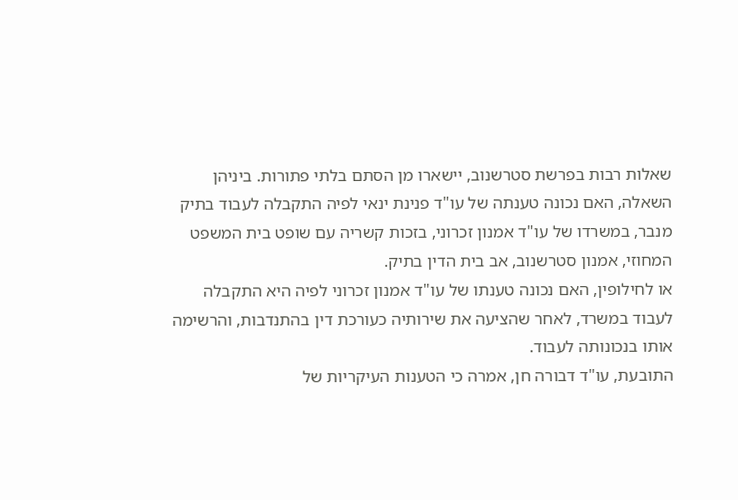שאלות רבות בפרשת סטרשנוב, יישארו מן הסתם בלתי פתורות. ביניהן השאלה, האם נכונה טענתה של עו"ד פנינת ינאי לפיה התקבלה לעבוד בתיק מנבר, במשרדו של עו"ד אמנון זכרוני, בזכות קשריה עם שופט בית המשפט המחוזי, אמנון סטרשנוב, אב בית הדין בתיק.
או לחילופין, האם נכונה טענתו של עו"ד אמנון זכרוני לפיה היא התקבלה לעבוד במשרד, לאחר שהציעה את שירותיה כעורכת דין בהתנדבות, והרשימה אותו בנכונותה לעבוד.
התובעת, עו"ד דבורה חן, אמרה כי הטענות העיקריות של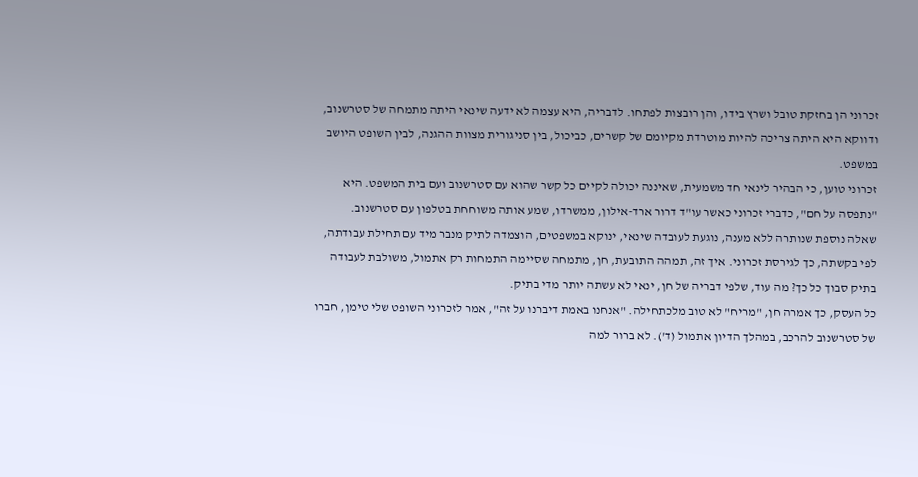זכרוני הן בחזקת טובל ושרץ בידו, והן רובצות לפתחו. לדבריה, היא עצמה לא ידעה שינאי היתה מתמחה של סטרשנוב, ודווקא היא היתה צריכה להיות מוטרדת מקיומם של קשרים, כביכול, בין סניגורית מצוות ההגנה, לבין השופט היושב במשפט.
זכרוני טוען, כי הבהיר לינאי חד משמעית, שאיננה יכולה לקיים כל קשר שהוא עם סטרשנוב ועם בית המשפט. היא "נתפסה על חם", כדברי זכרוני כאשר עו"ד דרור ארד-אילון, ממשרדו, שמע אותה משוחחת בטלפון עם סטרשנוב.
שאלה נוספת שנותרה ללא מענה, נוגעת לעובדה שינאי, ינוקא במשפטים, הוצמדה לתיק מנבר מיד עם תחילת עבודתה, לפי בקשתה, כך לגירסת זכרוני. איך זה, תמהה התובעת, חן, מתמחה שסיימה התמחות רק אתמול, משולבת לעבודה בתיק סבוך כל כך? מה עוד, שלפי דבריה של חן, ינאי לא עשתה יותר מדי בתיק.
כל העסק, כך אמרה חן, "מריח" לא טוב מלכתחילה. "אנחנו באמת דיברנו על זה", אמר לזכרוני השופט שלי טימן, חברו של סטרשנוב להרכב, במהלך הדיון אתמול (ד'). לא ברור למה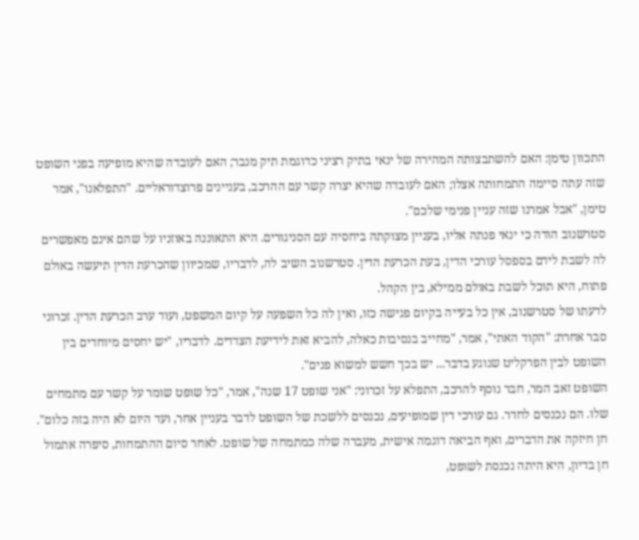התכוון טימן: האם להשתבצותה המהירה של ינאי בתיק רציני כדוגמת תיק מנבר; האם לעובדה שהיא מופיעה בפני השופט שזה עתה סיימה התמחותה אצלו; האם לעובדה שהיא יצרה קשר עם ההרכב, בעניינים פרוצדוראליים. "התפלאנו", אמר טימן, "אבל אמרנו שזה עניין פנימי שלכם".
סטרשנוב הודה כי ינאי פנתה אליו, בעניין מצוקתה ביחסיה עם הסניגורים. היא התאוננה באוזניו על שהם אינם מאפשרים לה לשבת לידם בספסל עורכי הדין, בעת הכרעת הדין. סטרשנוב השיב לה, לדבריו, שמכיוון שהכרעת הדין תיעשה באולם פתוח, היא תוכל לשבת באולם ממילא, בין הקהל.
לדעתו של סטרשנוב, אין כל בעייה בקיום פגישה כזו, ואין לה כל השפעה על קיום המשפט, ועוד ערב הכרעת הדין. זכרוני סבר אחרת: "הקוד האתי", אמר, "מחייב בנסיבות כאלה, להביא זאת לידיעת הצדדים. לדבריו, "יש יחסים מיוחדים בין השופט לבין הפרקליט שנוגע בדבר... יש בכך חשש למשוא פנים".
השופט זאב המר, חבר נוסף להרכב, התפלא על זכרוני: "אני שופט 17 שנה", אמר, "כל שופט שומר על קשר עם מתמחים שלו. הם נכנסים לחדר. גם עורכי דין שמופיעים, נכנסים ללשכת של השופט לדבר בעניין אחר, ועד היום לא היה בזה כלום".
חן חיזקה את הדברים, ואף הביאה דוגמה אישית, מעברה שלה כמתמחה של שופט. לאחר סיום ההתמחות, סיפרה אתמול חן בדיון, היא היתה נכנסת לשופט,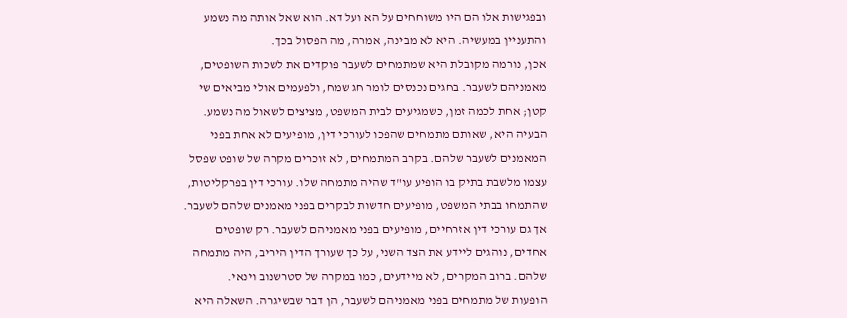ובפגישות אלו הם היו משוחחים על הא ועל דא. הוא שאל אותה מה נשמע והתעניין במעשיה. היא לא מבינה, אמרה, מה הפסול בכך.
אכן, נורמה מקובלת היא שמתמחים לשעבר פוקדים את לשכות השופטים, מאמניהם לשעבר. בחגים נכנסים לומר חג שמח, ולפעמים אולי מביאים שי קטן; אחת לכמה זמן, כשמגיעים לבית המשפט, מציצים לשאול מה נשמע.
הבעיה היא, שאותם מתמחים שהפכו לעורכי דין, מופיעים לא אחת בפני המאמנים לשעבר שלהם. בקרב המתמחים, לא זוכרים מקרה של שופט שפסל עצמו מלשבת בתיק בו הופיע עו"ד שהיה מתמחה שלו. עורכי דין בפרקליטות, שהתמחו בבתי המשפט, מופיעים חדשות לבקרים בפני מאמנים שלהם לשעבר.
אך גם עורכי דין אזרחיים, מופיעים בפני מאמניהם לשעבר. רק שופטים אחדים, נוהגים ליידע את הצד השני, על כך שעורך הדין היריב, היה מתמחה שלהם. ברוב המקרים, לא מיידעים, כמו במקרה של סטרשנוב וינאי.
הופעות של מתמחים בפני מאמניהם לשעבר, הן דבר שבשיגרה. השאלה היא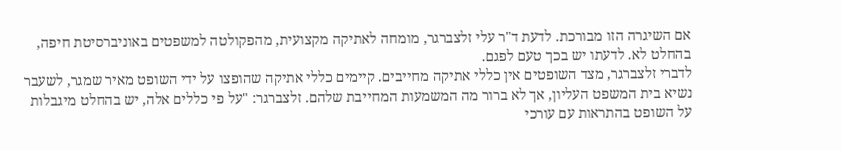אם השיגרה הזו מבורכת. לדעת ד"ר עלי זלצברגר, מומחה לאתיקה מקצועית, מהפקולטה למשפטים באוניברסיטת חיפה, בהחלט לא. לדעתו יש בכך טעם לפגם.
לדברי זלצברגר, מצד השופטים אין כללי אתיקה מחייבים. קיימים כללי אתיקה שהופצו על ידי השופט מאיר שמגר, לשעבר נשיא בית המשפט העליון, אך לא ברור מה המשמעות המחייבת שלהם. זלצברגר: "על פי כללים אלה, יש בהחלט מיגבלות על השופט בהתראות עם עורכי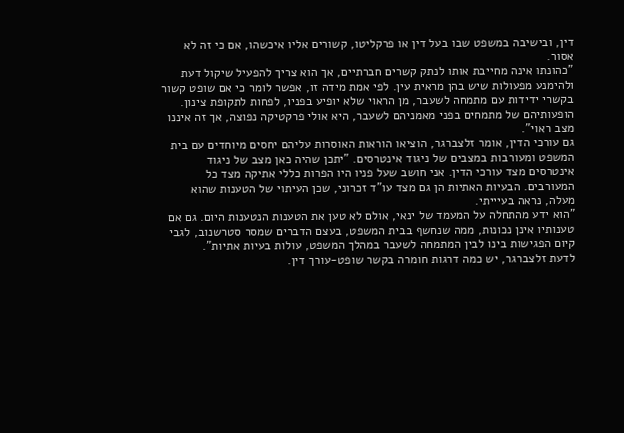דין, ובישיבה במשפט שבו בעל דין או פרקליטו, קשורים אליו איכשהו, אם כי זה לא אסור.
"כהונתו אינה מחייבת אותו לנתק קשרים חברתיים, אך הוא צריך להפעיל שיקול דעת ולהימנע מפעולות שיש בהן מראית עין. לפי אמת מידה זו, אפשר לומר כי אם שופט קשור בקשרי ידידות עם מתמחה לשעבר, מן הראוי שלא יופיע בפניו, לפחות לתקופת צינון. הופעותיהם של מתמחים בפני מאמניהם לשעבר, היא אולי פרקטיקה נפוצה, אך זה איננו מצב ראוי".
גם עורכי הדין, אומר זלצברגר, הוציאו הוראות האוסרות עליהם יחסים מיוחדים עם בית המשפט ומעורבות במצבים של ניגוד אינטרסים. "יתכן שהיה כאן מצב של ניגוד אינטרסים מצד עורכי הדין. אני חושב שעל פניו היו הפרות כללי אתיקה מצד כל המעורבים. הבעיות האתיות הן גם מצד עו"ד זכרוני, שכן העיתוי של הטענות שהוא מעלה, נראה בעיייתי.
"הוא ידע מהתחלה על המעמד של ינאי, אולם לא טען את הטענות הנטענות היום. גם אם טענותיו אינן נכונות, ממה שנחשף בבית המשפט, בעצם הדברים שמסר סטרשנוב, לגבי קיום הפגישות בינו לבין המתמחה לשעבר במהלך המשפט, עולות בעיות אתיות".
לדעת זלצברגר, יש כמה דרגות חומרה בקשר שופט-עורך דין.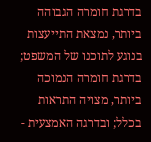בדרגת חומרה הגבוהה ביותר, נמצאת התייעצות בנוגע לתוכנו של המשפט; בדרגת חומרה הנמוכה ביותר, מצויה התראות בכלל; ובדרגה האמצעית -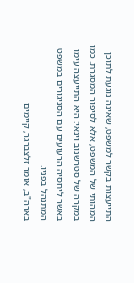התייעצות בקשר למשפט, שאינה נוגעת לתוכן המהותי של המשפט, אלא לסיפור המסגרת. כמו במקרה של סטרשנוב וינאי: היא התייעצה עימו באשר ליחסיה הרעועים עם הסניגורים במשפט המתנהל בפניו.
בארה"ב, אומר זלצברגר, קיימים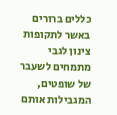כללים ברורים באשר לתקופות צינון לגבי מתמחים לשעבר של שופטים, המגבילות אותם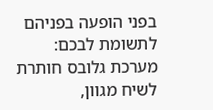בפני הופעה בפניהם
לתשומת לבכם: מערכת גלובס חותרת לשיח מגוון,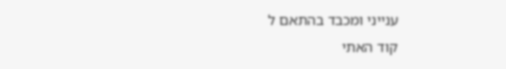ענייני ומכבד בהתאם ל
קוד האתי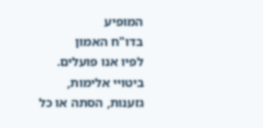המופיע
בדו"ח האמון
לפיו אנו פועלים. ביטויי אלימות, גזענות, הסתה או כל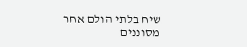שיח בלתי הולם אחר מסוננים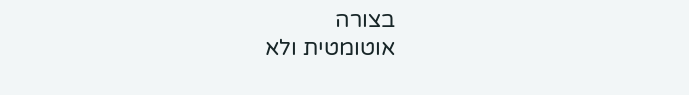בצורה
אוטומטית ולא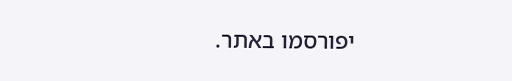יפורסמו באתר.